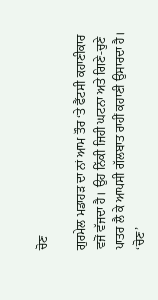ਚੋਣ

ਗੁਰਮੇਲ ਮਡਾਹੜ ਦਾ ਨਾਂ ਆਮ ਤੌਰ ‘ਤੇ ਫੈਂਟਸੀ ਕਹਾਣੀਕਾਰ ਵਜੋਂ ਵੱਜਦਾ ਹੈ। ਉਹ ਨਿੱਕੀ ਜਿਹੀ ਘਟਨਾ ਅਤੇ ਗਿਣੇ-ਚੁਣੇ ਪਾਤਰ ਲੈ ਕੇ ਆਪਸੀ ਗੱਲਬਾਤ ਰਾਹੀਂ ਕਹਾਣੀ ਉਸਾਰਦਾ ਹੈ। ‘ਚੋਣ’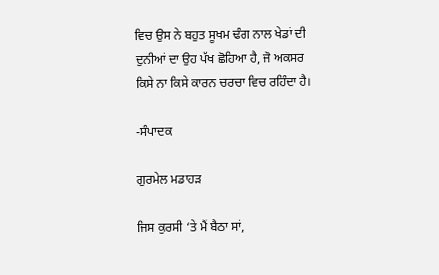ਵਿਚ ਉਸ ਨੇ ਬਹੁਤ ਸੂਖਮ ਢੰਗ ਨਾਲ ਖੇਡਾਂ ਦੀ ਦੁਨੀਆਂ ਦਾ ਉਹ ਪੱਖ ਛੋਹਿਆ ਹੈ, ਜੋ ਅਕਸਰ ਕਿਸੇ ਨਾ ਕਿਸੇ ਕਾਰਨ ਚਰਚਾ ਵਿਚ ਰਹਿੰਦਾ ਹੈ।

-ਸੰਪਾਦਕ

ਗੁਰਮੇਲ ਮਡਾਹੜ

ਜਿਸ ਕੁਰਸੀ ‘ਤੇ ਮੈਂ ਬੈਠਾ ਸਾਂ,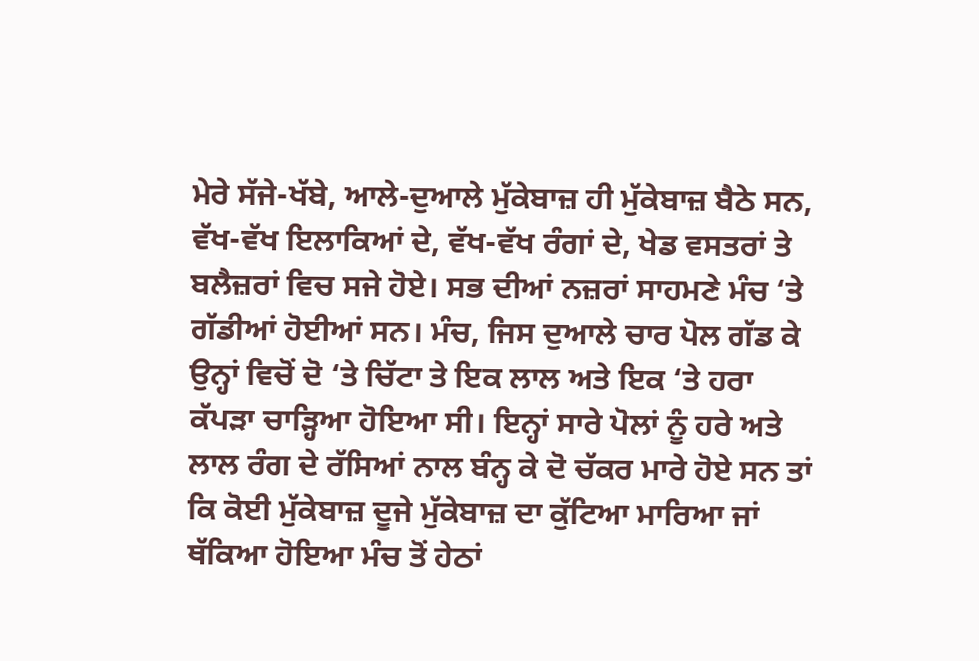ਮੇਰੇ ਸੱਜੇ-ਖੱਬੇ, ਆਲੇ-ਦੁਆਲੇ ਮੁੱਕੇਬਾਜ਼ ਹੀ ਮੁੱਕੇਬਾਜ਼ ਬੈਠੇ ਸਨ, ਵੱਖ-ਵੱਖ ਇਲਾਕਿਆਂ ਦੇ, ਵੱਖ-ਵੱਖ ਰੰਗਾਂ ਦੇ, ਖੇਡ ਵਸਤਰਾਂ ਤੇ ਬਲੈਜ਼ਰਾਂ ਵਿਚ ਸਜੇ ਹੋਏ। ਸਭ ਦੀਆਂ ਨਜ਼ਰਾਂ ਸਾਹਮਣੇ ਮੰਚ ‘ਤੇ ਗੱਡੀਆਂ ਹੋਈਆਂ ਸਨ। ਮੰਚ, ਜਿਸ ਦੁਆਲੇ ਚਾਰ ਪੋਲ ਗੱਡ ਕੇ ਉਨ੍ਹਾਂ ਵਿਚੋਂ ਦੋ ‘ਤੇ ਚਿੱਟਾ ਤੇ ਇਕ ਲਾਲ ਅਤੇ ਇਕ ‘ਤੇ ਹਰਾ ਕੱਪੜਾ ਚਾੜ੍ਹਿਆ ਹੋਇਆ ਸੀ। ਇਨ੍ਹਾਂ ਸਾਰੇ ਪੋਲਾਂ ਨੂੰ ਹਰੇ ਅਤੇ ਲਾਲ ਰੰਗ ਦੇ ਰੱਸਿਆਂ ਨਾਲ ਬੰਨ੍ਹ ਕੇ ਦੋ ਚੱਕਰ ਮਾਰੇ ਹੋਏ ਸਨ ਤਾਂ ਕਿ ਕੋਈ ਮੁੱਕੇਬਾਜ਼ ਦੂਜੇ ਮੁੱਕੇਬਾਜ਼ ਦਾ ਕੁੱਟਿਆ ਮਾਰਿਆ ਜਾਂ ਥੱਕਿਆ ਹੋਇਆ ਮੰਚ ਤੋਂ ਹੇਠਾਂ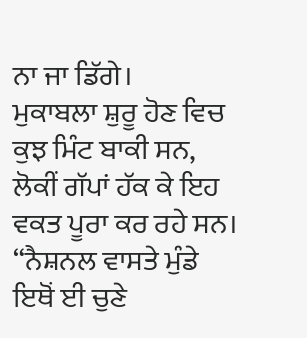ਨਾ ਜਾ ਡਿੱਗੇ।
ਮੁਕਾਬਲਾ ਸ਼ੁਰੂ ਹੋਣ ਵਿਚ ਕੁਝ ਮਿੰਟ ਬਾਕੀ ਸਨ, ਲੋਕੀਂ ਗੱਪਾਂ ਹੱਕ ਕੇ ਇਹ ਵਕਤ ਪੂਰਾ ਕਰ ਰਹੇ ਸਨ।
“ਨੈਸ਼ਨਲ ਵਾਸਤੇ ਮੁੰਡੇ ਇਥੋਂ ਈ ਚੁਣੇ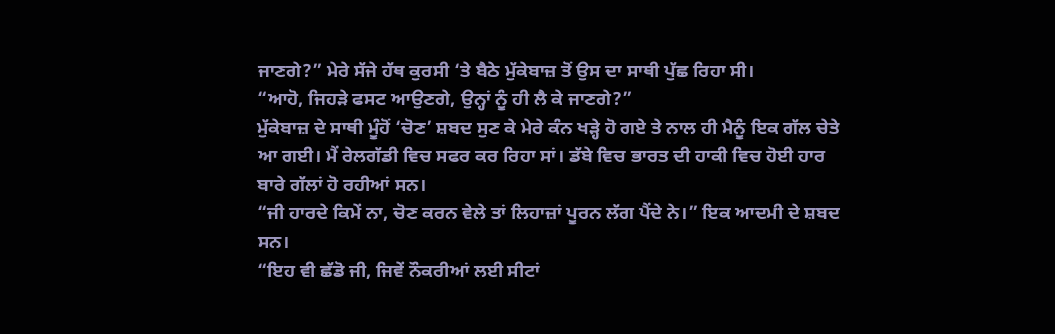ਜਾਣਗੇ?” ਮੇਰੇ ਸੱਜੇ ਹੱਥ ਕੁਰਸੀ ‘ਤੇ ਬੈਠੇ ਮੁੱਕੇਬਾਜ਼ ਤੋਂ ਉਸ ਦਾ ਸਾਥੀ ਪੁੱਛ ਰਿਹਾ ਸੀ।
“ਆਹੋ, ਜਿਹੜੇ ਫਸਟ ਆਉਣਗੇ, ਉਨ੍ਹਾਂ ਨੂੰ ਹੀ ਲੈ ਕੇ ਜਾਣਗੇ?”
ਮੁੱਕੇਬਾਜ਼ ਦੇ ਸਾਥੀ ਮੂੰਹੋਂ ‘ਚੋਣ’ ਸ਼ਬਦ ਸੁਣ ਕੇ ਮੇਰੇ ਕੰਨ ਖੜ੍ਹੇ ਹੋ ਗਏ ਤੇ ਨਾਲ ਹੀ ਮੈਨੂੰ ਇਕ ਗੱਲ ਚੇਤੇ ਆ ਗਈ। ਮੈਂ ਰੇਲਗੱਡੀ ਵਿਚ ਸਫਰ ਕਰ ਰਿਹਾ ਸਾਂ। ਡੱਬੇ ਵਿਚ ਭਾਰਤ ਦੀ ਹਾਕੀ ਵਿਚ ਹੋਈ ਹਾਰ ਬਾਰੇ ਗੱਲਾਂ ਹੋ ਰਹੀਆਂ ਸਨ।
“ਜੀ ਹਾਰਦੇ ਕਿਮੇਂ ਨਾ, ਚੋਣ ਕਰਨ ਵੇਲੇ ਤਾਂ ਲਿਹਾਜ਼ਾਂ ਪੂਰਨ ਲੱਗ ਪੈਂਦੇ ਨੇ।” ਇਕ ਆਦਮੀ ਦੇ ਸ਼ਬਦ ਸਨ।
“ਇਹ ਵੀ ਛੱਡੋ ਜੀ, ਜਿਵੇਂ ਨੌਕਰੀਆਂ ਲਈ ਸੀਟਾਂ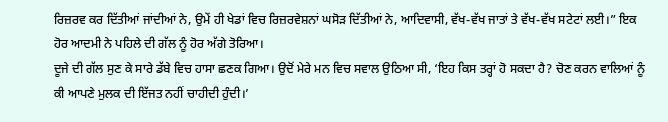ਰਿਜ਼ਰਵ ਕਰ ਦਿੱਤੀਆਂ ਜਾਂਦੀਆਂ ਨੇ, ਉਮੇਂ ਹੀ ਖੇਡਾਂ ਵਿਚ ਰਿਜ਼ਰਵੇਸ਼ਨਾਂ ਘਸੋੜ ਦਿੱਤੀਆਂ ਨੇ, ਆਦਿਵਾਸੀ, ਵੱਖ-ਵੱਖ ਜਾਤਾਂ ਤੇ ਵੱਖ-ਵੱਖ ਸਟੇਟਾਂ ਲਈ।” ਇਕ ਹੋਰ ਆਦਮੀ ਨੇ ਪਹਿਲੇ ਦੀ ਗੱਲ ਨੂੰ ਹੋਰ ਅੱਗੇ ਤੋਰਿਆ।
ਦੂਜੇ ਦੀ ਗੱਲ ਸੁਣ ਕੇ ਸਾਰੇ ਡੱਬੇ ਵਿਚ ਹਾਸਾ ਛਣਕ ਗਿਆ। ਉਦੋਂ ਮੇਰੇ ਮਨ ਵਿਚ ਸਵਾਲ ਉਠਿਆ ਸੀ, ‘ਇਹ ਕਿਸ ਤਰ੍ਹਾਂ ਹੋ ਸਕਦਾ ਹੈ? ਚੋਣ ਕਰਨ ਵਾਲਿਆਂ ਨੂੰ ਕੀ ਆਪਣੇ ਮੁਲਕ ਦੀ ਇੱਜਤ ਨਹੀਂ ਚਾਹੀਦੀ ਹੁੰਦੀ।’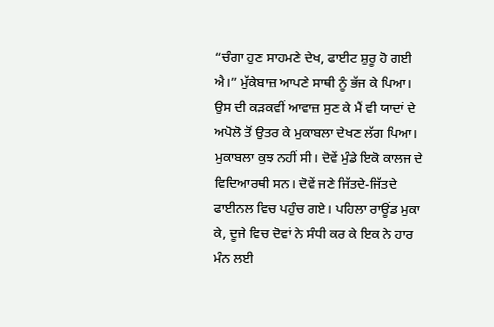“ਚੰਗਾ ਹੁਣ ਸਾਹਮਣੇ ਦੇਖ, ਫਾਈਟ ਸ਼ੁਰੂ ਹੋ ਗਈ ਐ।” ਮੁੱਕੇਬਾਜ਼ ਆਪਣੇ ਸਾਥੀ ਨੂੰ ਭੱਜ ਕੇ ਪਿਆ। ਉਸ ਦੀ ਕੜਕਵੀਂ ਆਵਾਜ਼ ਸੁਣ ਕੇ ਮੈਂ ਵੀ ਯਾਦਾਂ ਦੇ ਅਪੋਲੋ ਤੋਂ ਉਤਰ ਕੇ ਮੁਕਾਬਲਾ ਦੇਖਣ ਲੱਗ ਪਿਆ। ਮੁਕਾਬਲਾ ਕੁਝ ਨਹੀਂ ਸੀ। ਦੋਵੇਂ ਮੁੰਡੇ ਇਕੋ ਕਾਲਜ ਦੇ ਵਿਦਿਆਰਥੀ ਸਨ। ਦੋਵੇਂ ਜਣੇ ਜਿੱਤਦੇ-ਜਿੱਤਦੇ ਫਾਈਨਲ ਵਿਚ ਪਹੁੰਚ ਗਏ। ਪਹਿਲਾ ਰਾਊਂਡ ਮੁਕਾ ਕੇ, ਦੂਜੇ ਵਿਚ ਦੋਵਾਂ ਨੇ ਸੰਧੀ ਕਰ ਕੇ ਇਕ ਨੇ ਹਾਰ ਮੰਨ ਲਈ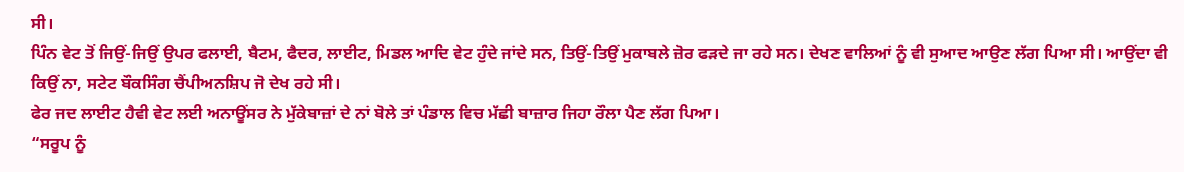ਸੀ।
ਪਿੰਨ ਵੇਟ ਤੋਂ ਜਿਉਂ-ਜਿਉਂ ਉਪਰ ਫਲਾਈ, ਬੈਟਮ, ਫੈਦਰ, ਲਾਈਟ, ਮਿਡਲ ਆਦਿ ਵੇਟ ਹੁੰਦੇ ਜਾਂਦੇ ਸਨ, ਤਿਉਂ-ਤਿਉਂ ਮੁਕਾਬਲੇ ਜ਼ੋਰ ਫੜਦੇ ਜਾ ਰਹੇ ਸਨ। ਦੇਖਣ ਵਾਲਿਆਂ ਨੂੰ ਵੀ ਸੁਆਦ ਆਉਣ ਲੱਗ ਪਿਆ ਸੀ। ਆਉਂਦਾ ਵੀ ਕਿਉਂ ਨਾ, ਸਟੇਟ ਬੌਕਸਿੰਗ ਚੈਂਪੀਅਨਸ਼ਿਪ ਜੋ ਦੇਖ ਰਹੇ ਸੀ।
ਫੇਰ ਜਦ ਲਾਈਟ ਹੈਵੀ ਵੇਟ ਲਈ ਅਨਾਊਂਸਰ ਨੇ ਮੁੱਕੇਬਾਜ਼ਾਂ ਦੇ ਨਾਂ ਬੋਲੇ ਤਾਂ ਪੰਡਾਲ ਵਿਚ ਮੱਛੀ ਬਾਜ਼ਾਰ ਜਿਹਾ ਰੌਲਾ ਪੈਣ ਲੱਗ ਪਿਆ।
“ਸਰੂਪ ਨੂੰ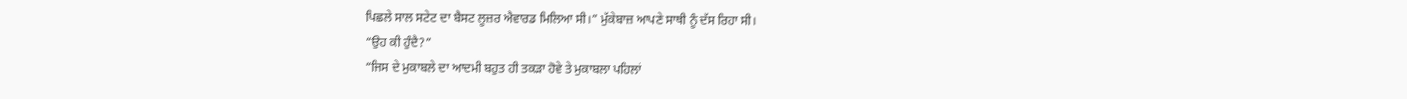ਪਿਛਲੇ ਸਾਲ ਸਟੇਟ ਦਾ ਬੈਸਟ ਲੂਜ਼ਰ ਐਵਾਰਡ ਮਿਲਿਆ ਸੀ।” ਮੁੱਕੇਬਾਜ਼ ਆਪਣੇ ਸਾਥੀ ਨੂੰ ਦੱਸ ਰਿਹਾ ਸੀ।
“ਉਹ ਕੀ ਹੁੰਦੈ?”
“ਜਿਸ ਦੇ ਮੁਕਾਬਲੇ ਦਾ ਆਦਮੀ ਬਹੁਤ ਹੀ ਤਕੜਾ ਹੋਵੇ ਤੇ ਮੁਕਾਬਲਾ ਪਹਿਲਾਂ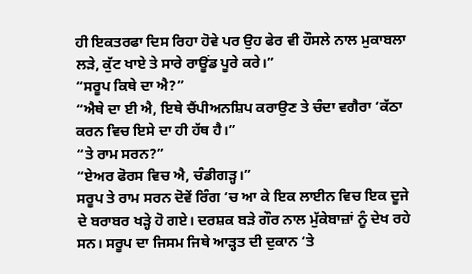ਹੀ ਇਕਤਰਫਾ ਦਿਸ ਰਿਹਾ ਹੋਵੇ ਪਰ ਉਹ ਫੇਰ ਵੀ ਹੌਸਲੇ ਨਾਲ ਮੁਕਾਬਲਾ ਲੜੇ, ਕੁੱਟ ਖਾਏ ਤੇ ਸਾਰੇ ਰਾਊਂਡ ਪੂਰੇ ਕਰੇ।”
“ਸਰੂਪ ਕਿਥੇ ਦਾ ਐ?”
“ਐਥੇ ਦਾ ਈ ਐ, ਇਥੇ ਚੈਂਪੀਅਨਸ਼ਿਪ ਕਰਾਉਣ ਤੇ ਚੰਦਾ ਵਗੈਰਾ ‘ਕੱਠਾ ਕਰਨ ਵਿਚ ਇਸੇ ਦਾ ਹੀ ਹੱਥ ਹੈ।”
“ਤੇ ਰਾਮ ਸਰਨ?”
“ਏਅਰ ਫੋਰਸ ਵਿਚ ਐ, ਚੰਡੀਗੜ੍ਹ।”
ਸਰੂਪ ਤੇ ਰਾਮ ਸਰਨ ਦੋਵੇਂ ਰਿੰਗ ‘ਚ ਆ ਕੇ ਇਕ ਲਾਈਨ ਵਿਚ ਇਕ ਦੂਜੇ ਦੇ ਬਰਾਬਰ ਖੜ੍ਹੇ ਹੋ ਗਏ। ਦਰਸ਼ਕ ਬੜੇ ਗੌਰ ਨਾਲ ਮੁੱਕੇਬਾਜ਼ਾਂ ਨੂੰ ਦੇਖ ਰਹੇ ਸਨ। ਸਰੂਪ ਦਾ ਜਿਸਮ ਜਿਥੇ ਆੜ੍ਹਤ ਦੀ ਦੁਕਾਨ ‘ਤੇ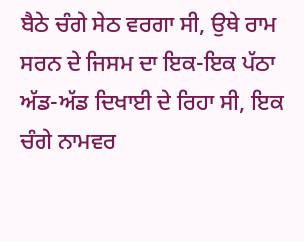ਬੈਠੇ ਚੰਗੇ ਸੇਠ ਵਰਗਾ ਸੀ, ਉਥੇ ਰਾਮ ਸਰਨ ਦੇ ਜਿਸਮ ਦਾ ਇਕ-ਇਕ ਪੱਠਾ ਅੱਡ-ਅੱਡ ਦਿਖਾਈ ਦੇ ਰਿਹਾ ਸੀ, ਇਕ ਚੰਗੇ ਨਾਮਵਰ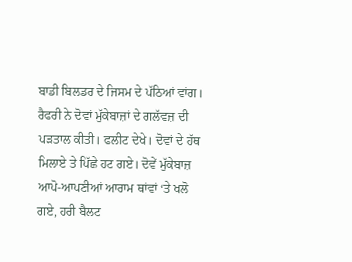ਬਾਡੀ ਬਿਲਡਰ ਦੇ ਜਿਸਮ ਦੇ ਪੱਠਿਆਂ ਵਾਂਗ।
ਰੈਫਰੀ ਨੇ ਦੋਵਾਂ ਮੁੱਕੇਬਾਜ਼ਾਂ ਦੇ ਗਲੱਵਜ਼ ਦੀ ਪੜਤਾਲ ਕੀਤੀ। ਫਲੀਟ ਦੇਖੇ। ਦੋਵਾਂ ਦੇ ਹੱਥ ਮਿਲਾਏ ਤੇ ਪਿੱਛੇ ਹਟ ਗਏ। ਦੋਵੇਂ ਮੁੱਕੇਬਾਜ਼ ਆਪੋ-ਆਪਣੀਆਂ ਆਰਾਮ ਥਾਂਵਾਂ ‘ਤੇ ਖਲੋ ਗਏ, ਹਰੀ ਬੈਲਟ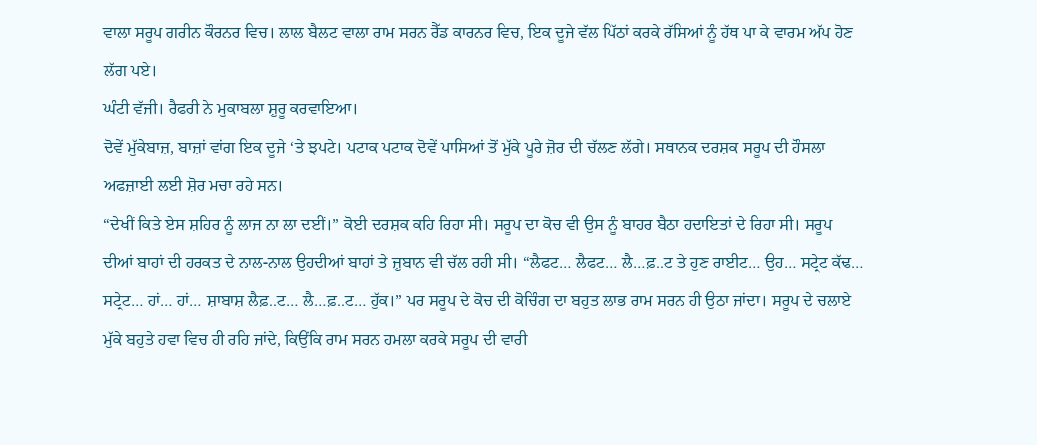ਵਾਲਾ ਸਰੂਪ ਗਰੀਨ ਕੌਰਨਰ ਵਿਚ। ਲਾਲ ਬੈਲਟ ਵਾਲਾ ਰਾਮ ਸਰਨ ਰੈੱਡ ਕਾਰਨਰ ਵਿਚ, ਇਕ ਦੂਜੇ ਵੱਲ ਪਿੱਠਾਂ ਕਰਕੇ ਰੱਸਿਆਂ ਨੂੰ ਹੱਥ ਪਾ ਕੇ ਵਾਰਮ ਅੱਪ ਹੋਣ ਲੱਗ ਪਏ।
ਘੰਟੀ ਵੱਜੀ। ਰੈਫਰੀ ਨੇ ਮੁਕਾਬਲਾ ਸ਼ੁਰੂ ਕਰਵਾਇਆ।
ਦੋਵੇਂ ਮੁੱਕੇਬਾਜ਼, ਬਾਜ਼ਾਂ ਵਾਂਗ ਇਕ ਦੂਜੇ ‘ਤੇ ਝਪਟੇ। ਪਟਾਕ ਪਟਾਕ ਦੋਵੇਂ ਪਾਸਿਆਂ ਤੋਂ ਮੁੱਕੇ ਪੂਰੇ ਜ਼ੋਰ ਦੀ ਚੱਲਣ ਲੱਗੇ। ਸਥਾਨਕ ਦਰਸ਼ਕ ਸਰੂਪ ਦੀ ਹੌਸਲਾ ਅਫਜ਼ਾਈ ਲਈ ਸ਼ੋਰ ਮਚਾ ਰਹੇ ਸਨ।
“ਦੇਖੀਂ ਕਿਤੇ ਏਸ ਸ਼ਹਿਰ ਨੂੰ ਲਾਜ ਨਾ ਲਾ ਦਈਂ।” ਕੋਈ ਦਰਸ਼ਕ ਕਹਿ ਰਿਹਾ ਸੀ। ਸਰੂਪ ਦਾ ਕੋਚ ਵੀ ਉਸ ਨੂੰ ਬਾਹਰ ਬੈਠਾ ਹਦਾਇਤਾਂ ਦੇ ਰਿਹਾ ਸੀ। ਸਰੂਪ ਦੀਆਂ ਬਾਹਾਂ ਦੀ ਹਰਕਤ ਦੇ ਨਾਲ-ਨਾਲ ਉਹਦੀਆਂ ਬਾਹਾਂ ਤੇ ਜ਼ੁਬਾਨ ਵੀ ਚੱਲ ਰਹੀ ਸੀ। “ਲੈਫਟ… ਲੈਫਟ… ਲੈ…ਫ਼..ਟ ਤੇ ਹੁਣ ਰਾਈਟ… ਉਹ… ਸਟ੍ਰੇਟ ਕੱਢ… ਸਟ੍ਰੇਟ… ਹਾਂ… ਹਾਂ… ਸ਼ਾਬਾਸ਼ ਲੈਫ਼..ਟ… ਲੈ…ਫ਼..ਟ… ਹੁੱਕ।” ਪਰ ਸਰੂਪ ਦੇ ਕੋਚ ਦੀ ਕੋਚਿੰਗ ਦਾ ਬਹੁਤ ਲਾਭ ਰਾਮ ਸਰਨ ਹੀ ਉਠਾ ਜਾਂਦਾ। ਸਰੂਪ ਦੇ ਚਲਾਏ ਮੁੱਕੇ ਬਹੁਤੇ ਹਵਾ ਵਿਚ ਹੀ ਰਹਿ ਜਾਂਦੇ, ਕਿਉਂਕਿ ਰਾਮ ਸਰਨ ਹਮਲਾ ਕਰਕੇ ਸਰੂਪ ਦੀ ਵਾਰੀ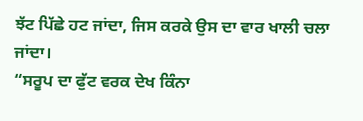ਝੱਟ ਪਿੱਛੇ ਹਟ ਜਾਂਦਾ, ਜਿਸ ਕਰਕੇ ਉਸ ਦਾ ਵਾਰ ਖਾਲੀ ਚਲਾ ਜਾਂਦਾ।
“ਸਰੂਪ ਦਾ ਫੁੱਟ ਵਰਕ ਦੇਖ ਕਿੰਨਾ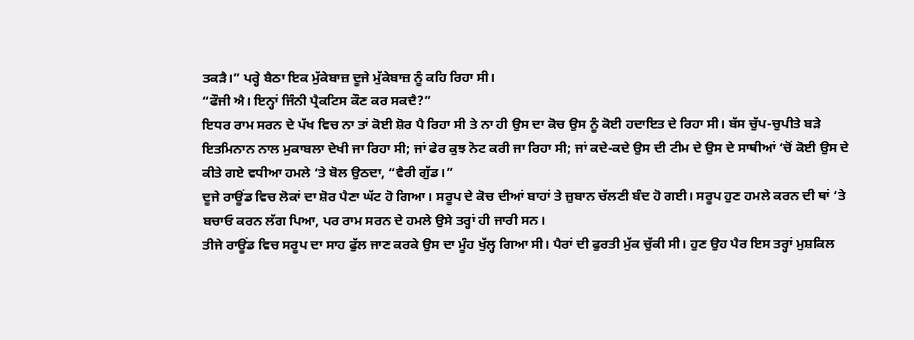ਤਕੜੈ।” ਪਰ੍ਹੇ ਬੈਠਾ ਇਕ ਮੁੱਕੇਬਾਜ਼ ਦੂਜੇ ਮੁੱਕੇਬਾਜ਼ ਨੂੰ ਕਹਿ ਰਿਹਾ ਸੀ।
“ਫੌਜੀ ਐ। ਇਨ੍ਹਾਂ ਜਿੰਨੀ ਪ੍ਰੈਕਟਿਸ ਕੌਣ ਕਰ ਸਕਦੈ?”
ਇਧਰ ਰਾਮ ਸਰਨ ਦੇ ਪੱਖ ਵਿਚ ਨਾ ਤਾਂ ਕੋਈ ਸ਼ੋਰ ਪੈ ਰਿਹਾ ਸੀ ਤੇ ਨਾ ਹੀ ਉਸ ਦਾ ਕੋਚ ਉਸ ਨੂੰ ਕੋਈ ਹਦਾਇਤ ਦੇ ਰਿਹਾ ਸੀ। ਬੱਸ ਚੁੱਪ-ਚੁਪੀਤੇ ਬੜੇ ਇਤਮਿਨਾਨ ਨਾਲ ਮੁਕਾਬਲਾ ਦੇਖੀ ਜਾ ਰਿਹਾ ਸੀ; ਜਾਂ ਫੇਰ ਕੁਝ ਨੋਟ ਕਰੀ ਜਾ ਰਿਹਾ ਸੀ; ਜਾਂ ਕਦੇ-ਕਦੇ ਉਸ ਦੀ ਟੀਮ ਦੇ ਉਸ ਦੇ ਸਾਥੀਆਂ ‘ਚੋਂ ਕੋਈ ਉਸ ਦੇ ਕੀਤੇ ਗਏ ਵਧੀਆ ਹਮਲੇ ‘ਤੇ ਬੋਲ ਉਠਦਾ, “ਵੈਰੀ ਗੁੱਡ।”
ਦੂਜੇ ਰਾਊਂਡ ਵਿਚ ਲੋਕਾਂ ਦਾ ਸ਼ੋਰ ਪੈਣਾ ਘੱਟ ਹੋ ਗਿਆ। ਸਰੂਪ ਦੇ ਕੋਚ ਦੀਆਂ ਬਾਹਾਂ ਤੇ ਜ਼ੁਬਾਨ ਚੱਲਣੀ ਬੰਦ ਹੋ ਗਈ। ਸਰੂਪ ਹੁਣ ਹਮਲੇ ਕਰਨ ਦੀ ਥਾਂ ‘ਤੇ ਬਚਾਓ ਕਰਨ ਲੱਗ ਪਿਆ, ਪਰ ਰਾਮ ਸਰਨ ਦੇ ਹਮਲੇ ਉਸੇ ਤਰ੍ਹਾਂ ਹੀ ਜਾਰੀ ਸਨ।
ਤੀਜੇ ਰਾਊਂਡ ਵਿਚ ਸਰੂਪ ਦਾ ਸਾਹ ਫੁੱਲ ਜਾਣ ਕਰਕੇ ਉਸ ਦਾ ਮੂੰਹ ਖੁੱਲ੍ਹ ਗਿਆ ਸੀ। ਪੈਰਾਂ ਦੀ ਫੁਰਤੀ ਮੁੱਕ ਚੁੱਕੀ ਸੀ। ਹੁਣ ਉਹ ਪੈਰ ਇਸ ਤਰ੍ਹਾਂ ਮੁਸ਼ਕਿਲ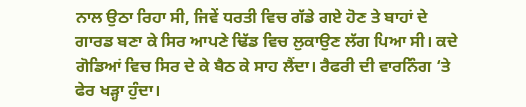ਨਾਲ ਉਠਾ ਰਿਹਾ ਸੀ, ਜਿਵੇਂ ਧਰਤੀ ਵਿਚ ਗੱਡੇ ਗਏ ਹੋਣ ਤੇ ਬਾਹਾਂ ਦੇ ਗਾਰਡ ਬਣਾ ਕੇ ਸਿਰ ਆਪਣੇ ਢਿੱਡ ਵਿਚ ਲੁਕਾਉਣ ਲੱਗ ਪਿਆ ਸੀ। ਕਦੇ ਗੋਡਿਆਂ ਵਿਚ ਸਿਰ ਦੇ ਕੇ ਬੈਠ ਕੇ ਸਾਹ ਲੈਂਦਾ। ਰੈਫਰੀ ਦੀ ਵਾਰਨਿੰਗ ‘ਤੇ ਫੇਰ ਖੜ੍ਹਾ ਹੁੰਦਾ।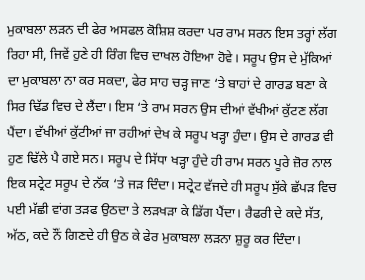ਮੁਕਾਬਲਾ ਲੜਨ ਦੀ ਫੇਰ ਅਸਫਲ ਕੋਸ਼ਿਸ਼ ਕਰਦਾ ਪਰ ਰਾਮ ਸਰਨ ਇਸ ਤਰ੍ਹਾਂ ਲੱਗ ਰਿਹਾ ਸੀ, ਜਿਵੇਂ ਹੁਣੇ ਹੀ ਰਿੰਗ ਵਿਚ ਦਾਖਲ ਹੋਇਆ ਹੋਵੇ। ਸਰੂਪ ਉਸ ਦੇ ਮੁੱਕਿਆਂ ਦਾ ਮੁਕਾਬਲਾ ਨਾ ਕਰ ਸਕਦਾ, ਫੇਰ ਸਾਹ ਚੜ੍ਹ ਜਾਣ ‘ਤੇ ਬਾਹਾਂ ਦੇ ਗਾਰਡ ਬਣਾ ਕੇ ਸਿਰ ਢਿੱਡ ਵਿਚ ਦੇ ਲੈਂਦਾ। ਇਸ ‘ਤੇ ਰਾਮ ਸਰਨ ਉਸ ਦੀਆਂ ਵੱਖੀਆਂ ਕੁੱਟਣ ਲੱਗ ਪੈਂਦਾ। ਵੱਖੀਆਂ ਕੁੱਟੀਆਂ ਜਾ ਰਹੀਆਂ ਦੇਖ ਕੇ ਸਰੂਪ ਖੜ੍ਹਾ ਹੁੰਦਾ। ਉਸ ਦੇ ਗਾਰਡ ਵੀ ਹੁਣ ਢਿੱਲੇ ਪੈ ਗਏ ਸਨ। ਸਰੂਪ ਦੇ ਸਿੱਧਾ ਖੜ੍ਹਾ ਹੁੰਦੇ ਹੀ ਰਾਮ ਸਰਨ ਪੂਰੇ ਜ਼ੋਰ ਨਾਲ ਇਕ ਸਟ੍ਰੇਟ ਸਰੂਪ ਦੇ ਨੱਕ ‘ਤੇ ਜੜ ਦਿੰਦਾ। ਸਟ੍ਰੇਟ ਵੱਜਦੇ ਹੀ ਸਰੂਪ ਸੁੱਕੇ ਛੱਪੜ ਵਿਚ ਪਈ ਮੱਛੀ ਵਾਂਗ ਤੜਫ ਉਠਦਾ ਤੇ ਲੜਖੜਾ ਕੇ ਡਿੱਗ ਪੈਂਦਾ। ਰੈਫਰੀ ਦੇ ਕਦੇ ਸੱਤ, ਅੱਠ, ਕਦੇ ਨੌਂ ਗਿਣਦੇ ਹੀ ਉਠ ਕੇ ਫੇਰ ਮੁਕਾਬਲਾ ਲੜਨਾ ਸ਼ੁਰੂ ਕਰ ਦਿੰਦਾ।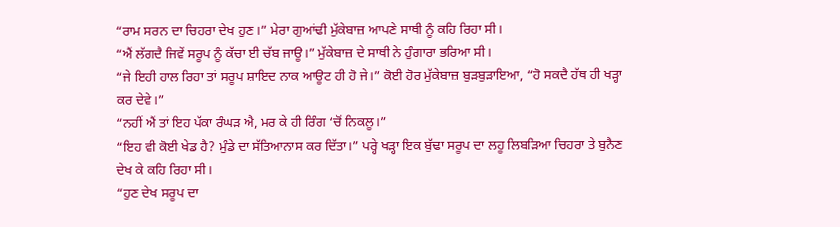“ਰਾਮ ਸਰਨ ਦਾ ਚਿਹਰਾ ਦੇਖ ਹੁਣ।” ਮੇਰਾ ਗੁਆਂਢੀ ਮੁੱਕੇਬਾਜ਼ ਆਪਣੇ ਸਾਥੀ ਨੂੰ ਕਹਿ ਰਿਹਾ ਸੀ।
“ਐਂ ਲੱਗਦੈ ਜਿਵੇਂ ਸਰੂਪ ਨੂੰ ਕੱਚਾ ਈ ਚੱਬ ਜਾਊ।” ਮੁੱਕੇਬਾਜ਼ ਦੇ ਸਾਥੀ ਨੇ ਹੁੰਗਾਰਾ ਭਰਿਆ ਸੀ।
“ਜੇ ਇਹੀ ਹਾਲ ਰਿਹਾ ਤਾਂ ਸਰੂਪ ਸ਼ਾਇਦ ਨਾਕ ਆਊਟ ਹੀ ਹੋ ਜੇ।” ਕੋਈ ਹੋਰ ਮੁੱਕੇਬਾਜ਼ ਬੁੜਬੁੜਾਇਆ, “ਹੋ ਸਕਦੈ ਹੱਥ ਹੀ ਖੜ੍ਹਾ ਕਰ ਦੇਵੇ।”
“ਨਹੀਂ ਐਂ ਤਾਂ ਇਹ ਪੱਕਾ ਰੰਘੜ ਐ, ਮਰ ਕੇ ਹੀ ਰਿੰਗ ‘ਚੋਂ ਨਿਕਲੂ।”
“ਇਹ ਵੀ ਕੋਈ ਖੇਡ ਹੈ? ਮੁੰਡੇ ਦਾ ਸੱਤਿਆਨਾਸ ਕਰ ਦਿੱਤਾ।” ਪਰ੍ਹੇ ਖੜ੍ਹਾ ਇਕ ਬੁੱਢਾ ਸਰੂਪ ਦਾ ਲਹੂ ਲਿਬੜਿਆ ਚਿਹਰਾ ਤੇ ਬੁਨੈਣ ਦੇਖ ਕੇ ਕਹਿ ਰਿਹਾ ਸੀ।
“ਹੁਣ ਦੇਖ ਸਰੂਪ ਦਾ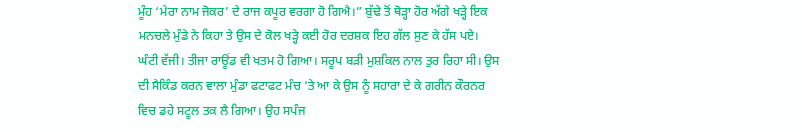ਮੂੰਹ ‘ਮੇਰਾ ਨਾਮ ਜੋਕਰ’ ਦੇ ਰਾਜ ਕਪੂਰ ਵਰਗਾ ਹੋ ਗਿਐ।” ਬੁੱਢੇ ਤੋਂ ਥੋੜ੍ਹਾ ਹੋਰ ਅੱਗੇ ਖੜ੍ਹੇ ਇਕ ਮਨਚਲੇ ਮੁੰਡੇ ਨੇ ਕਿਹਾ ਤੇ ਉਸ ਦੇ ਕੋਲ ਖੜ੍ਹੇ ਕਈ ਹੋਰ ਦਰਸ਼ਕ ਇਹ ਗੱਲ ਸੁਣ ਕੇ ਹੱਸ ਪਏ।
ਘੰਟੀ ਵੱਜੀ। ਤੀਜਾ ਰਾਊਂਡ ਵੀ ਖਤਮ ਹੋ ਗਿਆ। ਸਰੂਪ ਬੜੀ ਮੁਸ਼ਕਿਲ ਨਾਲ ਤੁਰ ਰਿਹਾ ਸੀ। ਉਸ ਦੀ ਸੈਕਿੰਡ ਕਰਨ ਵਾਲਾ ਮੁੰਡਾ ਫਟਾਫਟ ਮੰਚ ‘ਤੇ ਆ ਕੇ ਉਸ ਨੂੰ ਸਹਾਰਾ ਦੇ ਕੇ ਗਰੀਨ ਕੌਰਨਰ ਵਿਚ ਡਹੇ ਸਟੂਲ ਤਕ ਲੈ ਗਿਆ। ਉਹ ਸਪੰਜ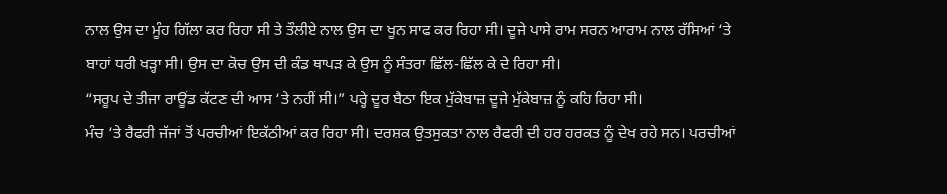ਨਾਲ ਉਸ ਦਾ ਮੂੰਹ ਗਿੱਲਾ ਕਰ ਰਿਹਾ ਸੀ ਤੇ ਤੌਲੀਏ ਨਾਲ ਉਸ ਦਾ ਖੂਨ ਸਾਫ ਕਰ ਰਿਹਾ ਸੀ। ਦੂਜੇ ਪਾਸੇ ਰਾਮ ਸਰਨ ਆਰਾਮ ਨਾਲ ਰੱਸਿਆਂ ‘ਤੇ ਬਾਹਾਂ ਧਰੀ ਖੜ੍ਹਾ ਸੀ। ਉਸ ਦਾ ਕੋਚ ਉਸ ਦੀ ਕੰਡ ਥਾਪੜ ਕੇ ਉਸ ਨੂੰ ਸੰਤਰਾ ਛਿੱਲ-ਛਿੱਲ ਕੇ ਦੇ ਰਿਹਾ ਸੀ।
“ਸਰੂਪ ਦੇ ਤੀਜਾ ਰਾਊਂਡ ਕੱਟਣ ਦੀ ਆਸ ‘ਤੇ ਨਹੀਂ ਸੀ।” ਪਰ੍ਹੇ ਦੂਰ ਬੈਠਾ ਇਕ ਮੁੱਕੇਬਾਜ਼ ਦੂਜੇ ਮੁੱਕੇਬਾਜ਼ ਨੂੰ ਕਹਿ ਰਿਹਾ ਸੀ।
ਮੰਚ ‘ਤੇ ਰੈਫਰੀ ਜੱਜਾਂ ਤੋਂ ਪਰਚੀਆਂ ਇਕੱਠੀਆਂ ਕਰ ਰਿਹਾ ਸੀ। ਦਰਸ਼ਕ ਉਤਸੁਕਤਾ ਨਾਲ ਰੈਫਰੀ ਦੀ ਹਰ ਹਰਕਤ ਨੂੰ ਦੇਖ ਰਹੇ ਸਨ। ਪਰਚੀਆਂ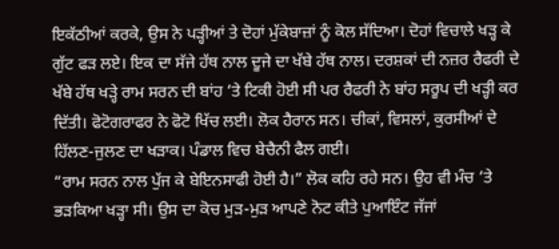ਇਕੱਠੀਆਂ ਕਰਕੇ, ਉਸ ਨੇ ਪੜ੍ਹੀਆਂ ਤੇ ਦੋਹਾਂ ਮੁੱਕੇਬਾਜ਼ਾਂ ਨੂੰ ਕੋਲ ਸੱਦਿਆ। ਦੋਹਾਂ ਵਿਚਾਲੇ ਖੜ੍ਹ ਕੇ ਗੁੱਟ ਫੜ ਲਏ। ਇਕ ਦਾ ਸੱਜੇ ਹੱਥ ਨਾਲ ਦੂਜੇ ਦਾ ਖੱਬੇ ਹੱਥ ਨਾਲ। ਦਰਸ਼ਕਾਂ ਦੀ ਨਜ਼ਰ ਰੈਫਰੀ ਦੇ ਖੱਬੇ ਹੱਥ ਖੜ੍ਹੇ ਰਾਮ ਸਰਨ ਦੀ ਬਾਂਹ ‘ਤੇ ਟਿਕੀ ਹੋਈ ਸੀ ਪਰ ਰੈਫਰੀ ਨੇ ਬਾਂਹ ਸਰੂਪ ਦੀ ਖੜ੍ਹੀ ਕਰ ਦਿੱਤੀ। ਫੋਟੋਗਰਾਫਰ ਨੇ ਫੋਟੋ ਖਿੱਚ ਲਈ। ਲੋਕ ਹੈਰਾਨ ਸਨ। ਚੀਕਾਂ, ਵਿਸਲਾਂ, ਕੁਰਸੀਆਂ ਦੇ ਹਿੱਲਣ-ਜੁਲਣ ਦਾ ਖੜਾਕ। ਪੰਡਾਲ ਵਿਚ ਬੇਚੈਨੀ ਫੈਲ ਗਈ।
“ਰਾਮ ਸਰਨ ਨਾਲ ਪੁੱਜ ਕੇ ਬੇਇਨਸਾਫੀ ਹੋਈ ਹੈ।” ਲੋਕ ਕਹਿ ਰਹੇ ਸਨ। ਉਹ ਵੀ ਮੰਚ ‘ਤੇ ਭੜਕਿਆ ਖੜ੍ਹਾ ਸੀ। ਉਸ ਦਾ ਕੋਚ ਮੁੜ-ਮੁੜ ਆਪਣੇ ਨੋਟ ਕੀਤੇ ਪੁਆਇੰਟ ਜੱਜਾਂ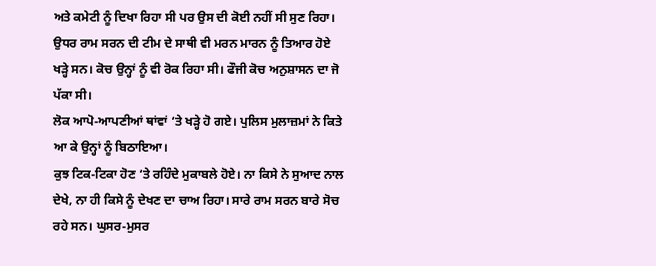ਅਤੇ ਕਮੇਟੀ ਨੂੰ ਦਿਖਾ ਰਿਹਾ ਸੀ ਪਰ ਉਸ ਦੀ ਕੋਈ ਨਹੀਂ ਸੀ ਸੁਣ ਰਿਹਾ। ਉਧਰ ਰਾਮ ਸਰਨ ਦੀ ਟੀਮ ਦੇ ਸਾਥੀ ਵੀ ਮਰਨ ਮਾਰਨ ਨੂੰ ਤਿਆਰ ਹੋਏ ਖੜ੍ਹੇ ਸਨ। ਕੋਚ ਉਨ੍ਹਾਂ ਨੂੰ ਵੀ ਰੋਕ ਰਿਹਾ ਸੀ। ਫੌਜੀ ਕੋਚ ਅਨੁਸ਼ਾਸਨ ਦਾ ਜੋ ਪੱਕਾ ਸੀ।
ਲੋਕ ਆਪੋ-ਆਪਣੀਆਂ ਥਾਂਵਾਂ ‘ਤੇ ਖੜ੍ਹੇ ਹੋ ਗਏ। ਪੁਲਿਸ ਮੁਲਾਜ਼ਮਾਂ ਨੇ ਕਿਤੇ ਆ ਕੇ ਉਨ੍ਹਾਂ ਨੂੰ ਬਿਠਾਇਆ।
ਕੁਝ ਟਿਕ-ਟਿਕਾ ਹੋਣ ‘ਤੇ ਰਹਿੰਦੇ ਮੁਕਾਬਲੇ ਹੋਏ। ਨਾ ਕਿਸੇ ਨੇ ਸੁਆਦ ਨਾਲ ਦੇਖੇ, ਨਾ ਹੀ ਕਿਸੇ ਨੂੰ ਦੇਖਣ ਦਾ ਚਾਅ ਰਿਹਾ। ਸਾਰੇ ਰਾਮ ਸਰਨ ਬਾਰੇ ਸੋਚ ਰਹੇ ਸਨ। ਘੁਸਰ-ਮੁਸਰ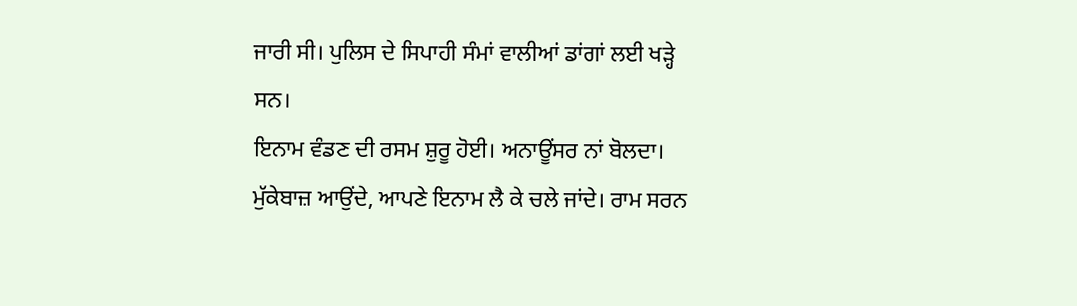ਜਾਰੀ ਸੀ। ਪੁਲਿਸ ਦੇ ਸਿਪਾਹੀ ਸੰਮਾਂ ਵਾਲੀਆਂ ਡਾਂਗਾਂ ਲਈ ਖੜ੍ਹੇ ਸਨ।
ਇਨਾਮ ਵੰਡਣ ਦੀ ਰਸਮ ਸ਼ੁਰੂ ਹੋਈ। ਅਨਾਊਂਸਰ ਨਾਂ ਬੋਲਦਾ। ਮੁੱਕੇਬਾਜ਼ ਆਉਂਦੇ, ਆਪਣੇ ਇਨਾਮ ਲੈ ਕੇ ਚਲੇ ਜਾਂਦੇ। ਰਾਮ ਸਰਨ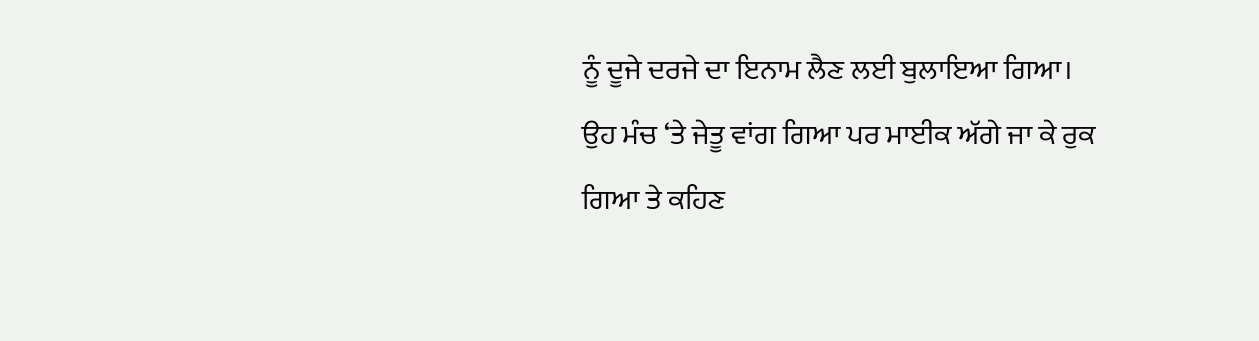ਨੂੰ ਦੂਜੇ ਦਰਜੇ ਦਾ ਇਨਾਮ ਲੈਣ ਲਈ ਬੁਲਾਇਆ ਗਿਆ। ਉਹ ਮੰਚ ‘ਤੇ ਜੇਤੂ ਵਾਂਗ ਗਿਆ ਪਰ ਮਾਈਕ ਅੱਗੇ ਜਾ ਕੇ ਰੁਕ ਗਿਆ ਤੇ ਕਹਿਣ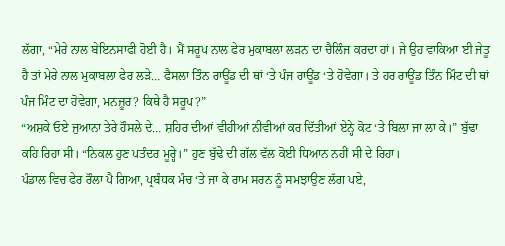ਲੱਗਾ, “ਮੇਰੇ ਨਾਲ ਬੇਇਨਸਾਫੀ ਹੋਈ ਹੈ। ਮੈਂ ਸਰੂਪ ਨਾਲ ਫੇਰ ਮੁਕਾਬਲਾ ਲੜਨ ਦਾ ਚੈਲਿੰਜ ਕਰਦਾ ਹਾਂ। ਜੇ ਉਹ ਵਾਕਿਆ ਈ ਜੇਤੂ ਹੈ ਤਾਂ ਮੇਰੇ ਨਾਲ ਮੁਕਾਬਲਾ ਫੇਰ ਲੜੇ… ਫੈਸਲਾ ਤਿੰਨ ਰਾਊਂਡ ਦੀ ਥਾਂ ‘ਤੇ ਪੰਜ ਰਾਊਂਡ ‘ਤੇ ਹੋਵੇਗਾ। ਤੇ ਹਰ ਰਾਊਂਡ ਤਿੰਨ ਮਿੰਟ ਦੀ ਥਾਂ ਪੰਜ ਮਿੰਟ ਦਾ ਹੋਵੇਗਾ, ਮਨਜ਼ੂਰ? ਕਿਥੇ ਹੈ ਸਰੂਪ?”
“ਅਸ਼ਕੇ ਓਏ ਜੁਆਨਾ ਤੇਰੇ ਹੌਸਲੇ ਦੇ… ਸ਼ਹਿਰ ਦੀਆਂ ਵੀਹੀਆਂ ਨੀਵੀਆਂ ਕਰ ਦਿੱਤੀਆਂ ਏਨ੍ਹੇ ਕੋਟ ‘ਤੇ ਬਿਲਾ ਜਾ ਲਾ ਕੇ।” ਬੁੱਢਾ ਕਹਿ ਰਿਹਾ ਸੀ। “ਨਿਕਲ ਹੁਣ ਪਤੰਦਰ ਮੂਰ੍ਹੇ।” ਹੁਣ ਬੁੱਢੇ ਦੀ ਗੱਲ ਵੱਲ ਕੋਈ ਧਿਆਨ ਨਹੀਂ ਸੀ ਦੇ ਰਿਹਾ।
ਪੰਡਾਲ ਵਿਚ ਫੇਰ ਰੌਲਾ ਪੈ ਗਿਆ, ਪ੍ਰਬੰਧਕ ਮੰਚ ‘ਤੇ ਜਾ ਕੇ ਰਾਮ ਸਰਨ ਨੂੰ ਸਮਝਾਉਣ ਲੱਗ ਪਏ,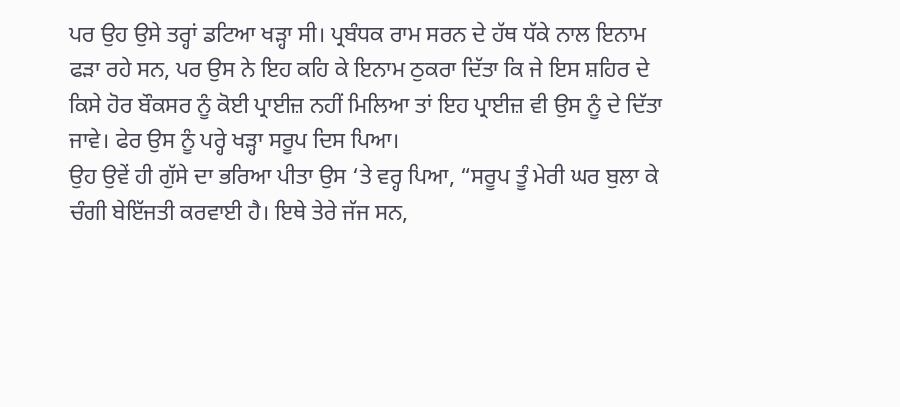ਪਰ ਉਹ ਉਸੇ ਤਰ੍ਹਾਂ ਡਟਿਆ ਖੜ੍ਹਾ ਸੀ। ਪ੍ਰਬੰਧਕ ਰਾਮ ਸਰਨ ਦੇ ਹੱਥ ਧੱਕੇ ਨਾਲ ਇਨਾਮ ਫੜਾ ਰਹੇ ਸਨ, ਪਰ ਉਸ ਨੇ ਇਹ ਕਹਿ ਕੇ ਇਨਾਮ ਠੁਕਰਾ ਦਿੱਤਾ ਕਿ ਜੇ ਇਸ ਸ਼ਹਿਰ ਦੇ ਕਿਸੇ ਹੋਰ ਬੌਕਸਰ ਨੂੰ ਕੋਈ ਪ੍ਰਾਈਜ਼ ਨਹੀਂ ਮਿਲਿਆ ਤਾਂ ਇਹ ਪ੍ਰਾਈਜ਼ ਵੀ ਉਸ ਨੂੰ ਦੇ ਦਿੱਤਾ ਜਾਵੇ। ਫੇਰ ਉਸ ਨੂੰ ਪਰ੍ਹੇ ਖੜ੍ਹਾ ਸਰੂਪ ਦਿਸ ਪਿਆ।
ਉਹ ਉਵੇਂ ਹੀ ਗੁੱਸੇ ਦਾ ਭਰਿਆ ਪੀਤਾ ਉਸ ‘ਤੇ ਵਰ੍ਹ ਪਿਆ, “ਸਰੂਪ ਤੂੰ ਮੇਰੀ ਘਰ ਬੁਲਾ ਕੇ ਚੰਗੀ ਬੇਇੱਜਤੀ ਕਰਵਾਈ ਹੈ। ਇਥੇ ਤੇਰੇ ਜੱਜ ਸਨ,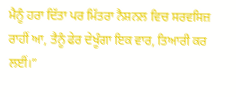ਮੈਨੂੰ ਹਰਾ ਦਿੱਤਾ ਪਰ ਮਿੱਤਰਾ ਨੈਸ਼ਨਲ ਵਿਚ ਸਰਵਸਿਜ਼ ਰਾਹੀਂ ਆ, ਤੈਨੂੰ ਫੇਰ ਦੇਖੂੰਗਾ ਇਕ ਵਾਰ, ਤਿਆਰੀ ਕਰ ਲਈਂ।”